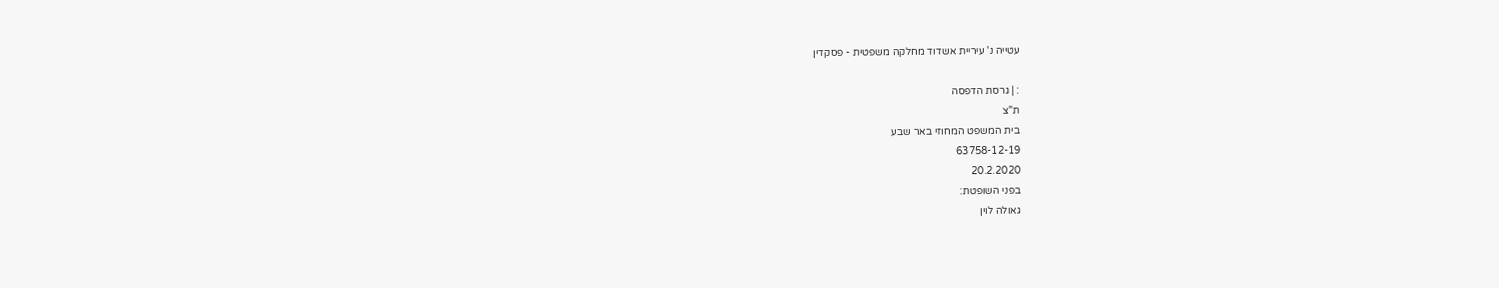עטייה נ' עיריית אשדוד מחלקה משפטית - פסקדין

: | גרסת הדפסה
ת"צ
בית המשפט המחוזי באר שבע
63758-12-19
20.2.2020
בפני השופטת:
גאולה לוין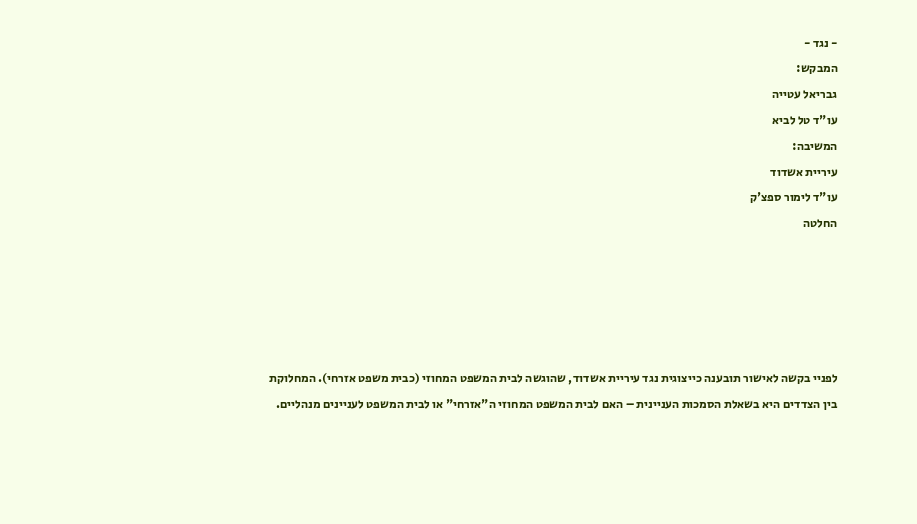- נגד -
המבקש:
גבריאל עטייה
עו"ד טל לביא
המשיבה:
עיריית אשדוד
עו"ד לימור ספצ'ק
החלטה





לפניי בקשה לאישור תובענה כייצוגית נגד עיריית אשדוד, שהוגשה לבית המשפט המחוזי (כבית משפט אזרחי). המחלוקת בין הצדדים היא בשאלת הסמכות העניינית – האם לבית המשפט המחוזי ה"אזרחי" או לבית המשפט לעניינים מנהליים.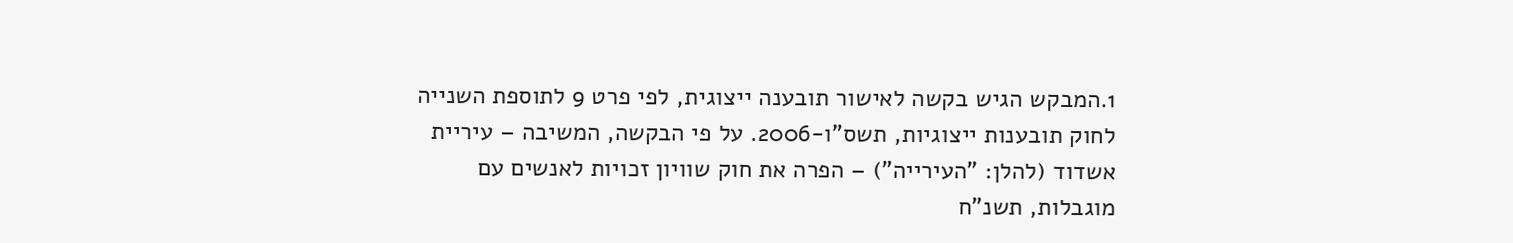1.המבקש הגיש בקשה לאישור תובענה ייצוגית, לפי פרט 9 לתוספת השנייה לחוק תובענות ייצוגיות, תשס"ו-2006. על פי הבקשה, המשיבה – עיריית אשדוד (להלן: "העירייה") – הפרה את חוק שוויון זכויות לאנשים עם מוגבלות, תשנ"ח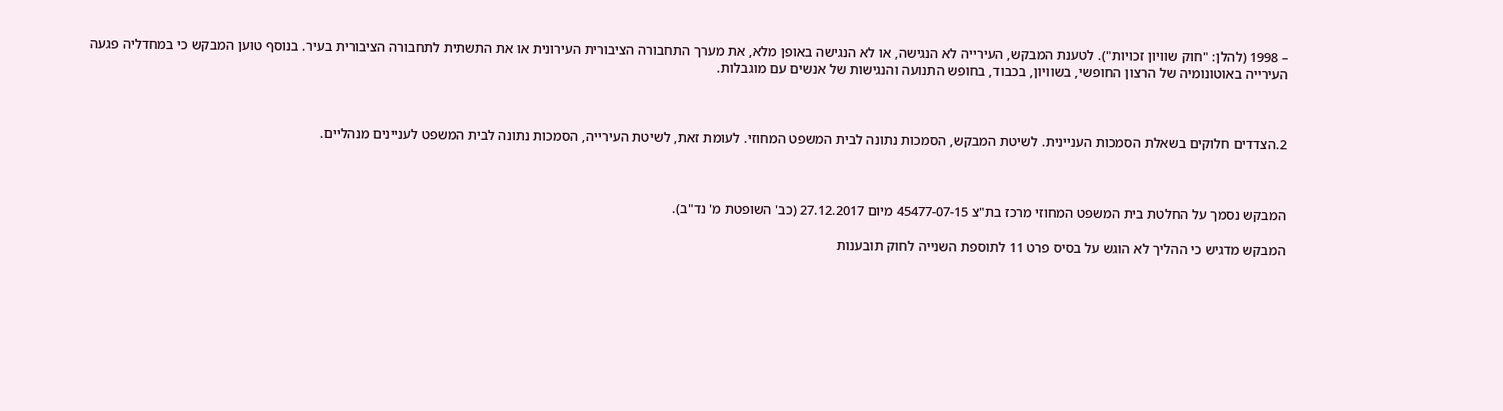– 1998 (להלן: "חוק שוויון זכויות"). לטענת המבקש, העירייה לא הנגישה, או לא הנגישה באופן מלא, את מערך התחבורה הציבורית העירונית או את התשתית לתחבורה הציבורית בעיר. בנוסף טוען המבקש כי במחדליה פגעה העירייה באוטונומיה של הרצון החופשי, בשוויון, בכבוד, בחופש התנועה והנגישות של אנשים עם מוגבלות.



2.הצדדים חלוקים בשאלת הסמכות העניינית. לשיטת המבקש, הסמכות נתונה לבית המשפט המחוזי. לעומת זאת, לשיטת העירייה, הסמכות נתונה לבית המשפט לעניינים מנהליים.



המבקש נסמך על החלטת בית המשפט המחוזי מרכז בת"צ 45477-07-15 מיום 27.12.2017 (כב' השופטת מ' נד"ב).

המבקש מדגיש כי ההליך לא הוגש על בסיס פרט 11 לתוספת השנייה לחוק תובענות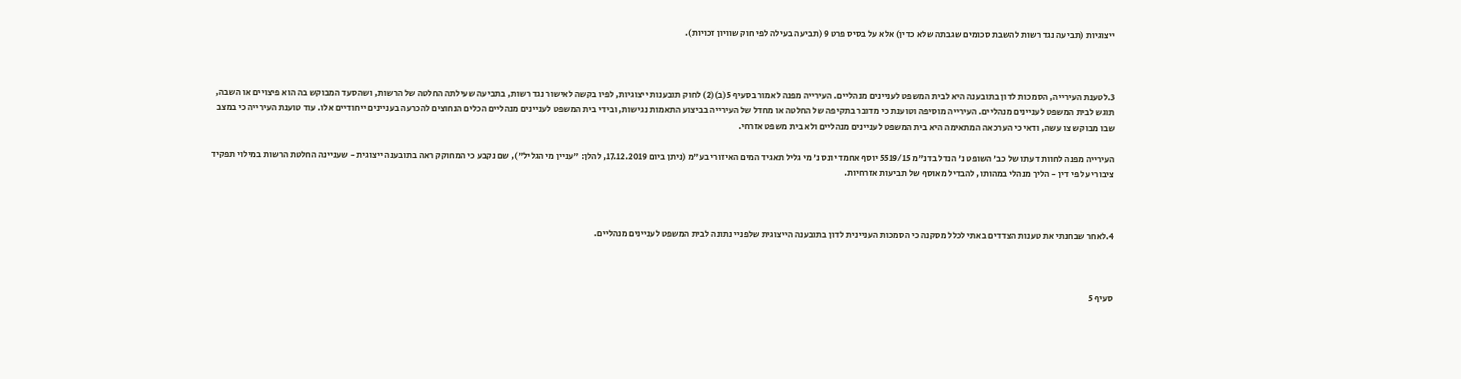ייצוגיות (תביעה נגד רשות להשבת סכומים שגבתה שלא כדין) אלא על בסיס פרט 9 (תביעה בעילה לפי חוק שוויון זכויות).



3.לטענת העירייה, הסמכות לדון בתובענה היא לבית המשפט לעניינים מנהליים. העירייה מפנה לאמור בסעיף 5(ב)(2) לחוק תובענות ייצוגיות, לפיו בקשה לאישור נגד רשות, בתביעה שעילתה החלטה של הרשות, ושהסעד המבוקש בה הוא פיצויים או השבה, תוגש לבית המשפט לעניינים מנהליים. העירייה מוסיפה וטוענת כי מדובר בתקיפה של החלטה או מחדל של העירייה בביצוע התאמות נגישות, ובידי בית המשפט לעניינים מנהליים הכלים הנחוצים להכרעה בעניינים ייחודיים אלו. עוד טוענת העירייה כי במצב שבו מבוקש צו עשה, ודאי כי הערכאה המתאימה היא בית המשפט לעניינים מנהליים ולא בית משפט אזרחי.

העירייה מפנה לחוות דעתו של כב' השופט נ' הנדל בדנ"מ 5519/15 יוסף אחמד יונס נ' מי גליל תאגיד המים האיזורי בע"מ (ניתן ביום 17.12.2019, להלן: "עניין מי הגליל"), שם נקבע כי המחוקק ראה בתובענה ייצוגית - שעניינה החלטת הרשות במילוי תפקיד ציבורי על פי דין - הליך מנהלי במהותו, להבדיל מאוסף של תביעות אזרחיות.



4.לאחר שבחנתי את טענות הצדדים באתי לכלל מסקנה כי הסמכות העניינית לדון בתובענה הייצוגית שלפניי נתונה לבית המשפט לעניינים מנהליים.



סעיף 5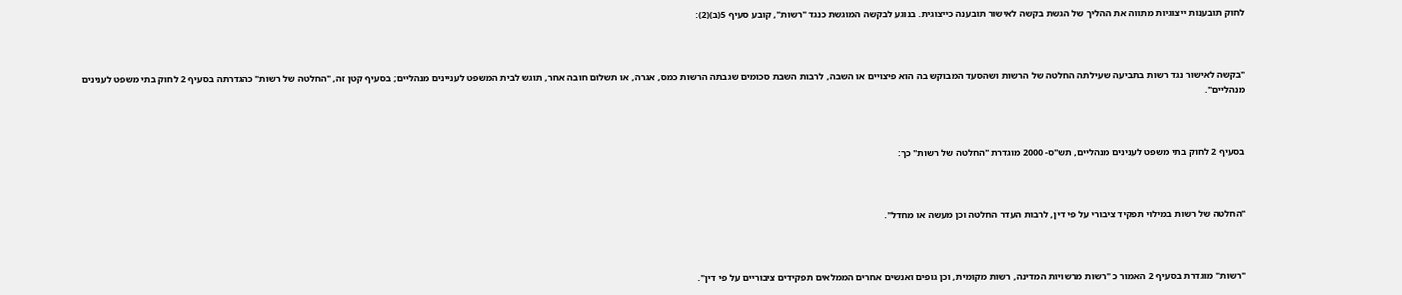לחוק תובענות ייצוגיות מתווה את ההליך של הגשת בקשה לאישור תובענה כייצוגית. בנוגע לבקשה המוגשת כנגד "רשות", קובע סעיף 5(ב)(2):



"בקשה לאישור נגד רשות בתביעה שעילתה החלטה של הרשות ושהסעד המבוקש בה הוא פיצויים או השבה, לרבות השבת סכומים שגבתה הרשות כמס, אגרה, או תשלום חובה אחר, תוגש לבית המשפט לעניינים מנהליים; בסעיף קטן זה, "החלטה של רשות" כהגדרתה בסעיף 2 לחוק בתי משפט לענינים מנהליים".



בסעיף 2 לחוק בתי משפט לענינים מנהליים, תש"ס- 2000 מוגדרת "החלטה של רשות" כך:



"החלטה של רשות במילוי תפקיד ציבורי על פי דין, לרבות העדר החלטה וכן מעשה או מחדל".



"רשות" מוגדרת בסעיף 2 האמור כ "רשות מרשויות המדינה, רשות מקומית, וכן גופים ואנשים אחרים הממלאים תפקידים ציבוריים על פי דין".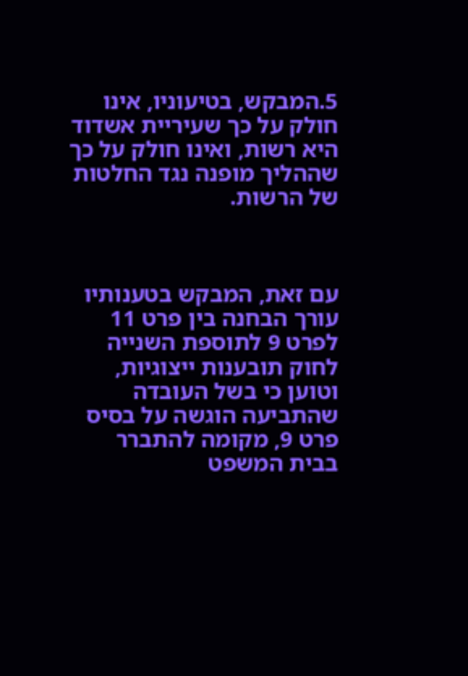5.המבקש, בטיעוניו, אינו חולק על כך שעיריית אשדוד היא רשות, ואינו חולק על כך שההליך מופנה נגד החלטות של הרשות.



עם זאת, המבקש בטענותיו עורך הבחנה בין פרט 11 לפרט 9 לתוספת השנייה לחוק תובענות ייצוגיות, וטוען כי בשל העובדה שהתביעה הוגשה על בסיס פרט 9, מקומה להתברר בבית המשפט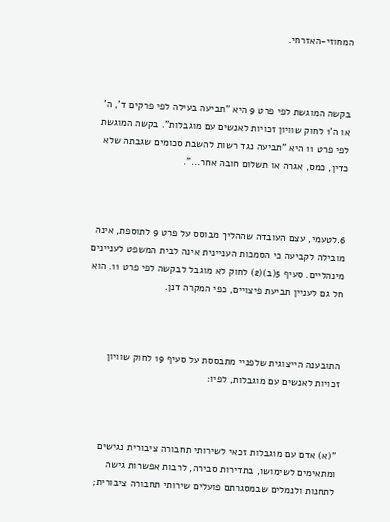המחוזי-האזרחי.



בקשה המוגשת לפי פרט 9 היא "תביעה בעילה לפי פרקים ד', ה' או ה'1 לחוק שוויון זכויות לאנשים עם מוגבלות". בקשה המוגשת לפי פרט 11 היא "תביעה נגד רשות להשבת סכומים שגבתה שלא כדין, כמס, אגרה או תשלום חובה אחר...".



6.לטעמי, עצם העובדה שההליך מבוסס על פרט 9 לתוספת, אינה מובילה לקביעה כי הסמכות העניינית אינה לבית המשפט לעניינים מינהליים. סעיף 5(ב)(2) לחוק לא מוגבל לבקשה לפי פרט 11. הוא חל גם לעניין תביעת פיצויים, כפי המקרה דנן.



התובענה הייצוגית שלפניי מתבססת על סעיף 19 לחוק שוויון זכויות לאנשים עם מוגבלות, לפיו:



"(א) אדם עם מוגבלות זכאי לשירותי תחבורה ציבורית נגישים ומתאימים לשימושו, בתדירות סבירה, לרבות אפשרות גישה לתחנות ולנמלים שבמסגרתם פועלים שירותי תחבורה ציבורית;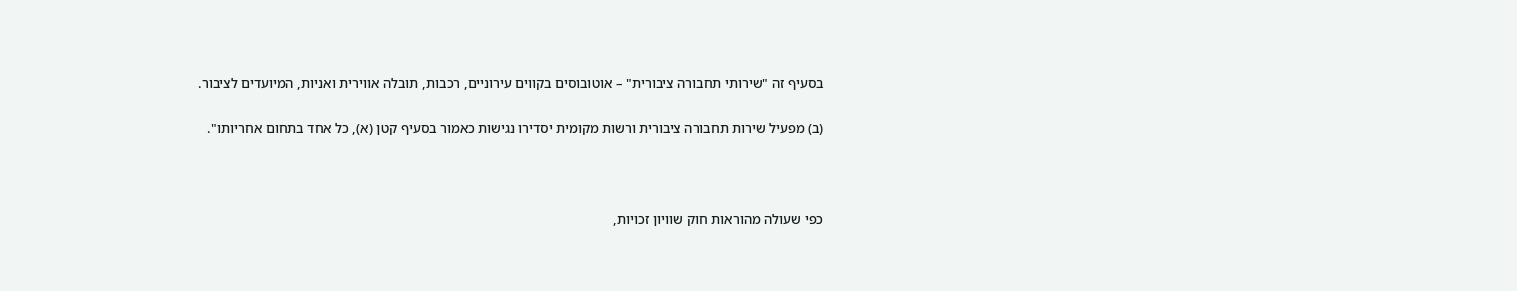בסעיף זה "שירותי תחבורה ציבורית" – אוטובוסים בקווים עירוניים, רכבות, תובלה אווירית ואניות, המיועדים לציבור.

(ב) מפעיל שירות תחבורה ציבורית ורשות מקומית יסדירו נגישות כאמור בסעיף קטן (א), כל אחד בתחום אחריותו".



כפי שעולה מהוראות חוק שוויון זכויות,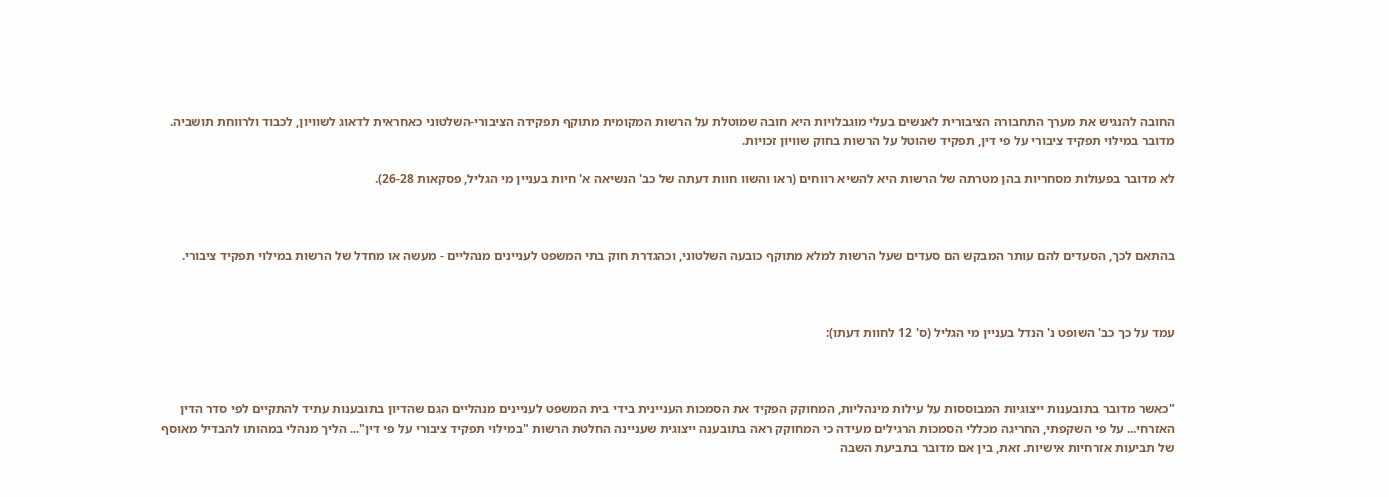החובה להנגיש את מערך התחבורה הציבורית לאנשים בעלי מוגבלויות היא חובה שמוטלת על הרשות המקומית מתוקף תפקידה הציבורי-השלטוני כאחראית לדאוג לשוויון, לכבוד ולרווחת תושביה. מדובר במילוי תפקיד ציבורי על פי דין, תפקיד שהוטל על הרשות בחוק שוויון זכויות.

לא מדובר בפעולות מסחריות בהן מטרתה של הרשות היא להשיא רווחים (ראו והשוו חוות דעתה של כב' הנשיאה א' חיות בעניין מי הגליל, פסקאות 26-28).



בהתאם לכך, הסעדים להם עותר המבקש הם סעדים שעל הרשות למלא מתוקף כובעה השלטוני, וכהגדרת חוק בתי המשפט לעניינים מנהליים - מעשה או מחדל של הרשות במילוי תפקיד ציבורי.



עמד על כך כב' השופט נ' הנדל בעניין מי הגליל (ס' 12 לחוות דעתו):



"כאשר מדובר בתובענות ייצוגיות המבוססות על עילות מינהליות, המחוקק הפקיד את הסמכות העניינית בידי בית המשפט לעניינים מנהליים הגם שהדיון בתובענות עתיד להתקיים לפי סדר הדין האזרחי... על פי השקפתי, החריגה מכללי הסמכות הרגילים מעידה כי המחוקק ראה בתובענה ייצוגית שעניינה החלטת הרשות "במילוי תפקיד ציבורי על פי דין"... הליך מנהלי במהותו להבדיל מאוסף של תביעות אזרחיות אישיות. זאת, בין אם מדובר בתביעת השבה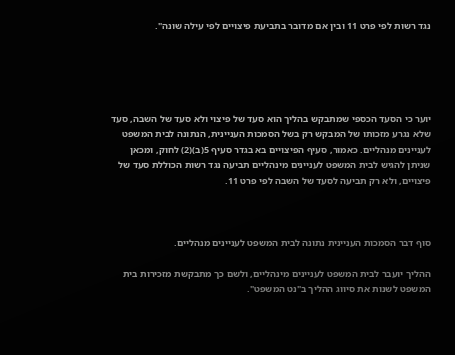נגד רשות לפי פרט 11 ובין אם מדובר בתביעת פיצויים לפי עילה שונה".





יוער כי הסעד הכספי שמתבקש בהליך הוא סעד של פיצוי ולא סעד של השבה, סעד שלא נגרע מזכותו של המבקש רק בשל הסמכות העניינית, הנתונה לבית המשפט לעניינים מנהליים. כאמור, סעיף הפיצויים בא בגדר סעיף 5(ב)(2) לחוק, ומכאן שניתן להגיש לבית המשפט לעניינים מינהליים תביעה נגד רשות הכוללת סעד של פיצויים, ולא רק תביעה לסעד של השבה לפי פרט 11.



סוף דבר הסמכות העניינית נתונה לבית המשפט לעניינים מנהליים.

ההליך יועבר לבית המשפט לעניינים מינהליים, ולשם כך מתבקשת מזכירות בית המשפט לשנות את סיווג ההליך ב"נט המשפט".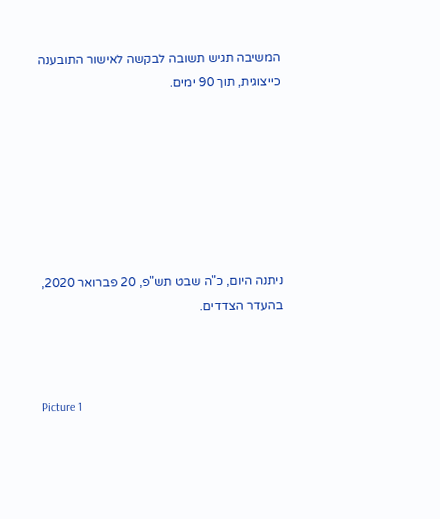המשיבה תגיש תשובה לבקשה לאישור התובענה כייצוגית, תוך 90 ימים.







ניתנה היום, כ"ה שבט תש"פ, 20 פברואר 2020, בהעדר הצדדים.



Picture 1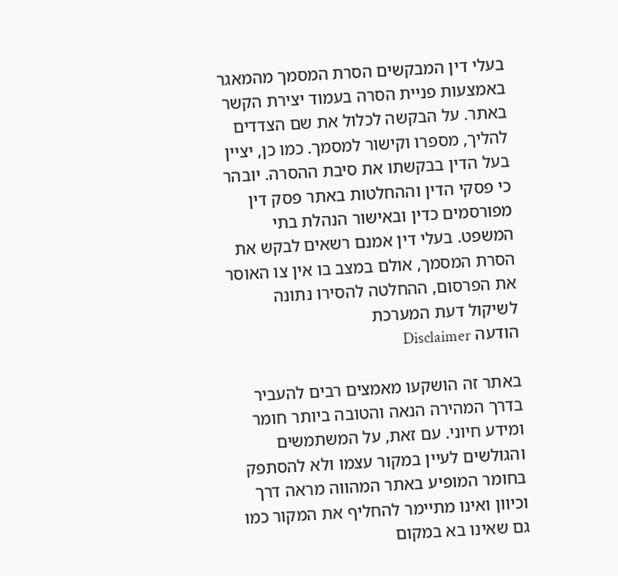בעלי דין המבקשים הסרת המסמך מהמאגר באמצעות פניית הסרה בעמוד יצירת הקשר באתר. על הבקשה לכלול את שם הצדדים להליך, מספרו וקישור למסמך. כמו כן, יציין בעל הדין בבקשתו את סיבת ההסרה. יובהר כי פסקי הדין וההחלטות באתר פסק דין מפורסמים כדין ובאישור הנהלת בתי המשפט. בעלי דין אמנם רשאים לבקש את הסרת המסמך, אולם במצב בו אין צו האוסר את הפרסום, ההחלטה להסירו נתונה לשיקול דעת המערכת
הודעה Disclaimer

באתר זה הושקעו מאמצים רבים להעביר בדרך המהירה הנאה והטובה ביותר חומר ומידע חיוני. עם זאת, על המשתמשים והגולשים לעיין במקור עצמו ולא להסתפק בחומר המופיע באתר המהווה מראה דרך וכיוון ואינו מתיימר להחליף את המקור כמו גם שאינו בא במקום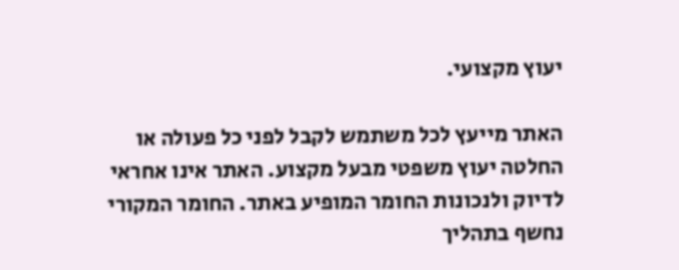יעוץ מקצועי.

האתר מייעץ לכל משתמש לקבל לפני כל פעולה או החלטה יעוץ משפטי מבעל מקצוע. האתר אינו אחראי לדיוק ולנכונות החומר המופיע באתר. החומר המקורי נחשף בתהליך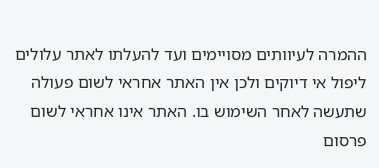ההמרה לעיוותים מסויימים ועד להעלתו לאתר עלולים ליפול אי דיוקים ולכן אין האתר אחראי לשום פעולה שתעשה לאחר השימוש בו. האתר אינו אחראי לשום פרסום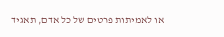או לאמיתות פרטים של כל אדם, תאגיד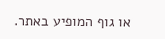או גוף המופיע באתר.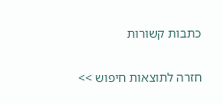כתבות קשורות

חזרה לתוצאות חיפוש >>